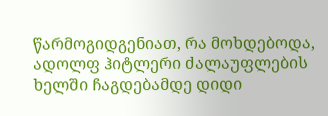წარმოგიდგენიათ, რა მოხდებოდა, ადოლფ ჰიტლერი ძალაუფლების ხელში ჩაგდებამდე დიდი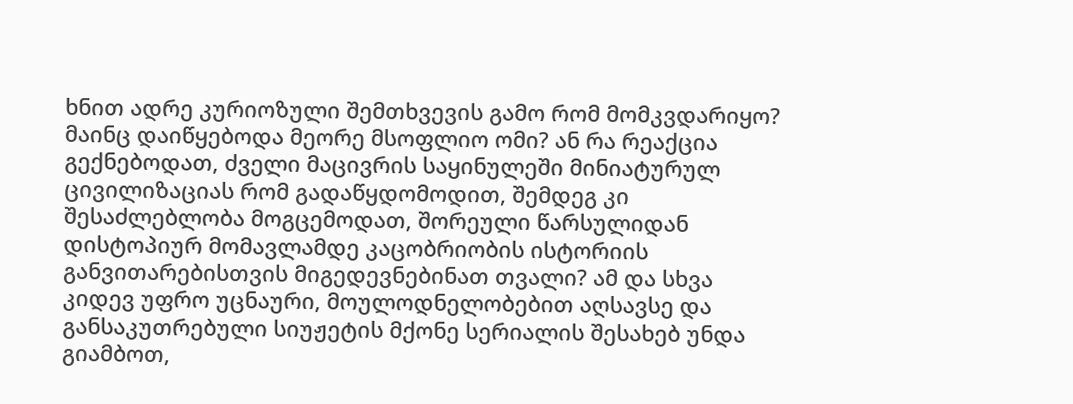ხნით ადრე კურიოზული შემთხვევის გამო რომ მომკვდარიყო? მაინც დაიწყებოდა მეორე მსოფლიო ომი? ან რა რეაქცია გექნებოდათ, ძველი მაცივრის საყინულეში მინიატურულ ცივილიზაციას რომ გადაწყდომოდით, შემდეგ კი შესაძლებლობა მოგცემოდათ, შორეული წარსულიდან დისტოპიურ მომავლამდე კაცობრიობის ისტორიის განვითარებისთვის მიგედევნებინათ თვალი? ამ და სხვა კიდევ უფრო უცნაური, მოულოდნელობებით აღსავსე და განსაკუთრებული სიუჟეტის მქონე სერიალის შესახებ უნდა გიამბოთ,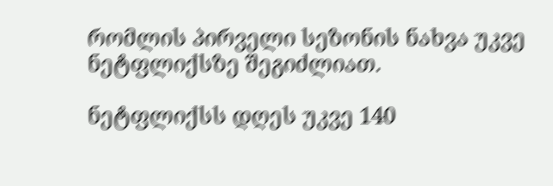რომლის პირველი სეზონის ნახვა უკვე ნეტფლიქსზე შეგიძლიათ.

ნეტფლიქსს დღეს უკვე 140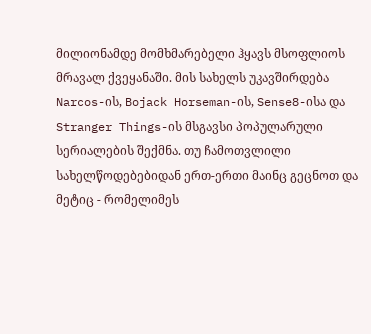მილიონამდე მომხმარებელი ჰყავს მსოფლიოს მრავალ ქვეყანაში. მის სახელს უკავშირდება Narcos-ის, Bojack Horseman-ის, Sense8-ისა და Stranger Things-ის მსგავსი პოპულარული სერიალების შექმნა. თუ ჩამოთვლილი სახელწოდებებიდან ერთ-ერთი მაინც გეცნოთ და მეტიც - რომელიმეს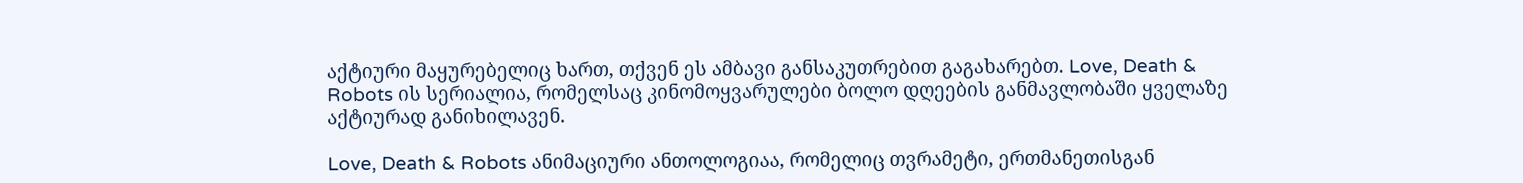აქტიური მაყურებელიც ხართ, თქვენ ეს ამბავი განსაკუთრებით გაგახარებთ. Love, Death & Robots ის სერიალია, რომელსაც კინომოყვარულები ბოლო დღეების განმავლობაში ყველაზე აქტიურად განიხილავენ.

Love, Death & Robots ანიმაციური ანთოლოგიაა, რომელიც თვრამეტი, ერთმანეთისგან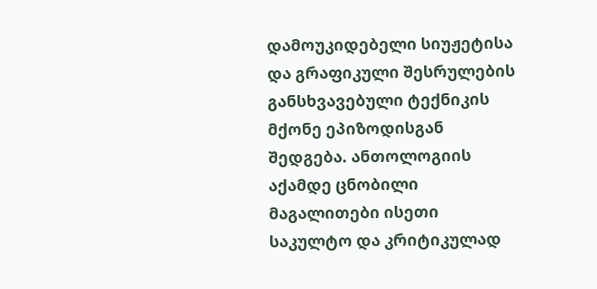დამოუკიდებელი სიუჟეტისა და გრაფიკული შესრულების განსხვავებული ტექნიკის მქონე ეპიზოდისგან შედგება. ანთოლოგიის აქამდე ცნობილი მაგალითები ისეთი საკულტო და კრიტიკულად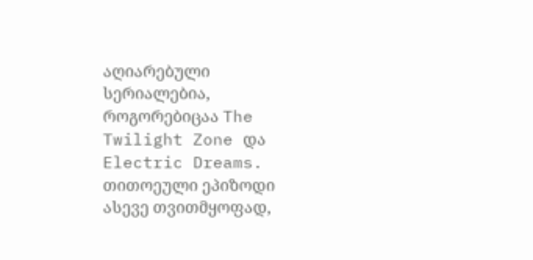აღიარებული სერიალებია, როგორებიცაა The Twilight Zone და Electric Dreams. თითოეული ეპიზოდი ასევე თვითმყოფად,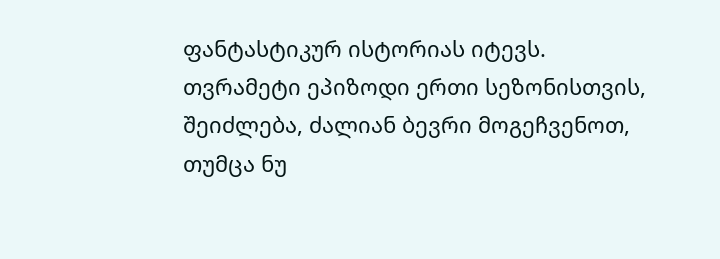ფანტასტიკურ ისტორიას იტევს.
თვრამეტი ეპიზოდი ერთი სეზონისთვის, შეიძლება, ძალიან ბევრი მოგეჩვენოთ, თუმცა ნუ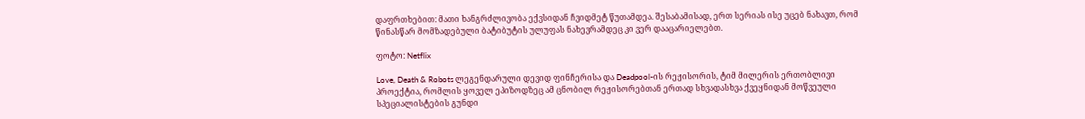დაფრთხებით: მათი ხანგრძლივობა ექვსიდან ჩვიდმეტ წუთამდეა. შესაბამისად, ერთ სერიას ისე უცებ ნახავთ, რომ წინასწარ მომზადებული ბატიბუტის ულუფას ნახევრამდეც კი ვერ დააცარიელებთ.

ფოტო: Netflix

Love, Death & Robots ლეგენდარული დევიდ ფინჩერისა და Deadpool-ის რეჟისორის, ტიმ მილერის ერთობლივი პროექტია, რომლის ყოველ ეპიზოდზეც ამ ცნობილ რეჟისორებთან ერთად სხვადასხვა ქვეყნიდან მოწვეული სპეციალისტების გუნდი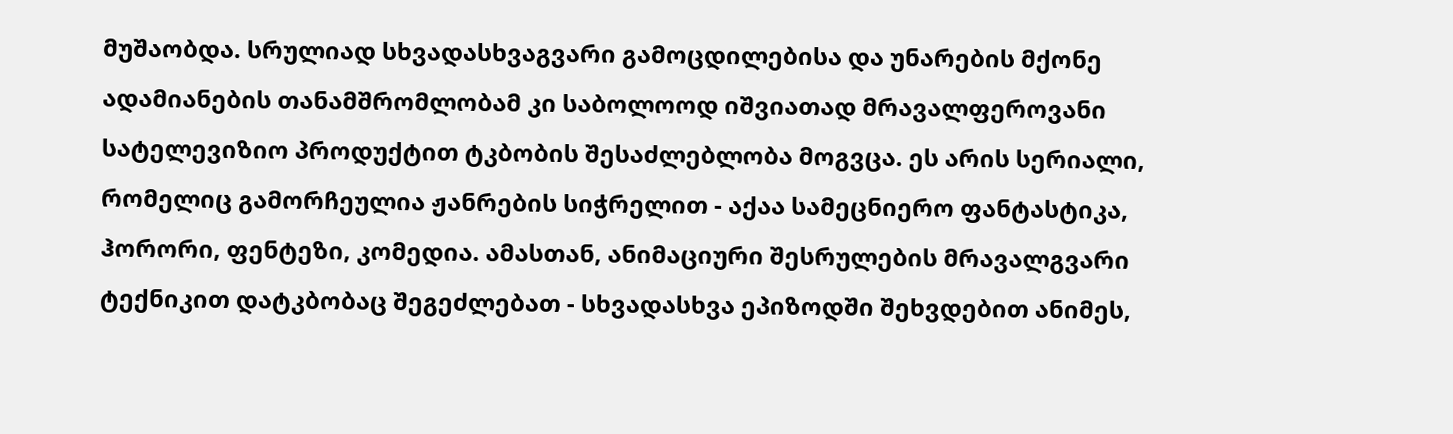მუშაობდა. სრულიად სხვადასხვაგვარი გამოცდილებისა და უნარების მქონე ადამიანების თანამშრომლობამ კი საბოლოოდ იშვიათად მრავალფეროვანი სატელევიზიო პროდუქტით ტკბობის შესაძლებლობა მოგვცა. ეს არის სერიალი, რომელიც გამორჩეულია ჟანრების სიჭრელით - აქაა სამეცნიერო ფანტასტიკა, ჰორორი, ფენტეზი, კომედია. ამასთან, ანიმაციური შესრულების მრავალგვარი ტექნიკით დატკბობაც შეგეძლებათ - სხვადასხვა ეპიზოდში შეხვდებით ანიმეს,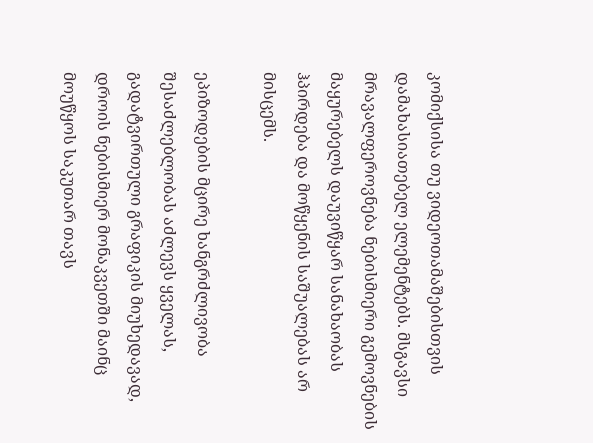კომიქსისა თუ ვიდეოთამაშებისთვის დამახასიათებელ ელემენტებს. მსგავსი მრავალფეროვნება ნებისმიერი გემოვნების მაყურებელს დაუვიწყარ სანახაობას ჰპირდება და მოწყენის საშუალებას არ მისცემს.

ეპიზოდების მცირე ხანგრძლივობა შესაძლებლობას აძლევს ყველას, გადატვირთული გრაფიკის მიუხედავად, დროის ნებისმიერ მონაკვეთში მაინც მოუწყოს საკუთარ თავს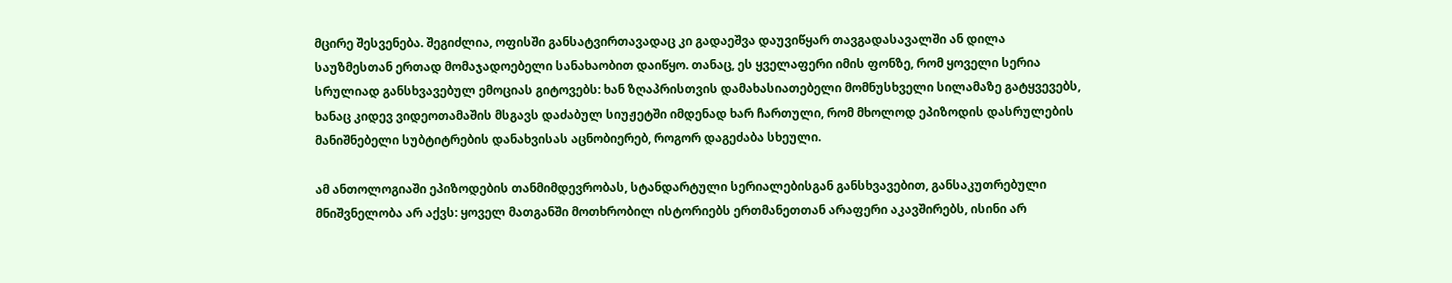მცირე შესვენება. შეგიძლია, ოფისში განსატვირთავადაც კი გადაეშვა დაუვიწყარ თავგადასავალში ან დილა საუზმესთან ერთად მომაჯადოებელი სანახაობით დაიწყო. თანაც, ეს ყველაფერი იმის ფონზე, რომ ყოველი სერია სრულიად განსხვავებულ ემოციას გიტოვებს: ხან ზღაპრისთვის დამახასიათებელი მომნუსხველი სილამაზე გატყვევებს, ხანაც კიდევ ვიდეოთამაშის მსგავს დაძაბულ სიუჟეტში იმდენად ხარ ჩართული, რომ მხოლოდ ეპიზოდის დასრულების მანიშნებელი სუბტიტრების დანახვისას აცნობიერებ, როგორ დაგეძაბა სხეული.

ამ ანთოლოგიაში ეპიზოდების თანმიმდევრობას, სტანდარტული სერიალებისგან განსხვავებით, განსაკუთრებული მნიშვნელობა არ აქვს: ყოველ მათგანში მოთხრობილ ისტორიებს ერთმანეთთან არაფერი აკავშირებს, ისინი არ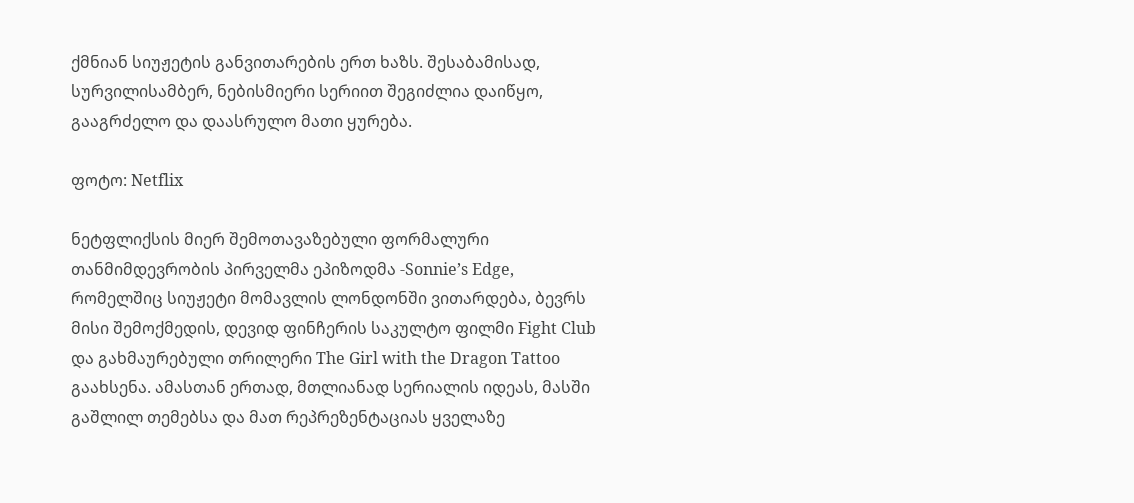ქმნიან სიუჟეტის განვითარების ერთ ხაზს. შესაბამისად, სურვილისამბერ, ნებისმიერი სერიით შეგიძლია დაიწყო, გააგრძელო და დაასრულო მათი ყურება.

ფოტო: Netflix

ნეტფლიქსის მიერ შემოთავაზებული ფორმალური თანმიმდევრობის პირველმა ეპიზოდმა -Sonnie’s Edge, რომელშიც სიუჟეტი მომავლის ლონდონში ვითარდება, ბევრს მისი შემოქმედის, დევიდ ფინჩერის საკულტო ფილმი Fight Club და გახმაურებული თრილერი The Girl with the Dragon Tattoo გაახსენა. ამასთან ერთად, მთლიანად სერიალის იდეას, მასში გაშლილ თემებსა და მათ რეპრეზენტაციას ყველაზე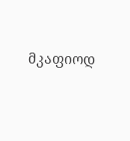მკაფიოდ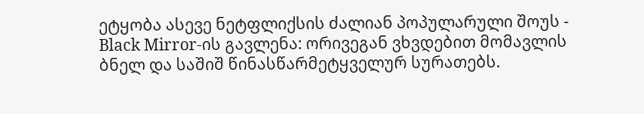ეტყობა ასევე ნეტფლიქსის ძალიან პოპულარული შოუს - Black Mirror-ის გავლენა: ორივეგან ვხვდებით მომავლის ბნელ და საშიშ წინასწარმეტყველურ სურათებს.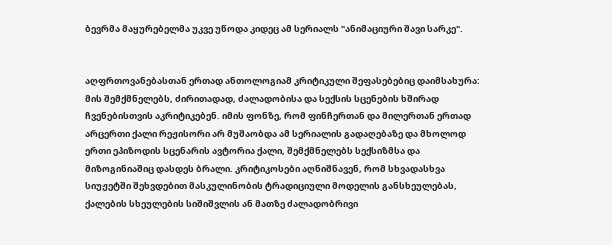ბევრმა მაყურებელმა უკვე უწოდა კიდეც ამ სერიალს "ანიმაციური შავი სარკე".


აღფრთოვანებასთან ერთად ანთოლოგიამ კრიტიკული შეფასებებიც დაიმსახურა: მის შემქმნელებს, ძირითადად, ძალადობისა და სექსის სცენების ხშირად ჩვენებისთვის აკრიტიკებენ. იმის ფონზე, რომ ფინჩერთან და მილერთან ერთად არცერთი ქალი რეჟისორი არ მუშაობდა ამ სერიალის გადაღებაზე და მხოლოდ ერთი ეპიზოდის სცენარის ავტორია ქალი, შემქმნელებს სექსიზმსა და მიზოგინიაშიც დასდეს ბრალი. კრიტიკოსები აღნიშნავენ, რომ სხვადასხვა სიუჟეტში შეხვდებით მასკულინობის ტრადიციული მოდელის განსხეულებას, ქალების სხეულების სიშიშვლის ან მათზე ძალადობრივი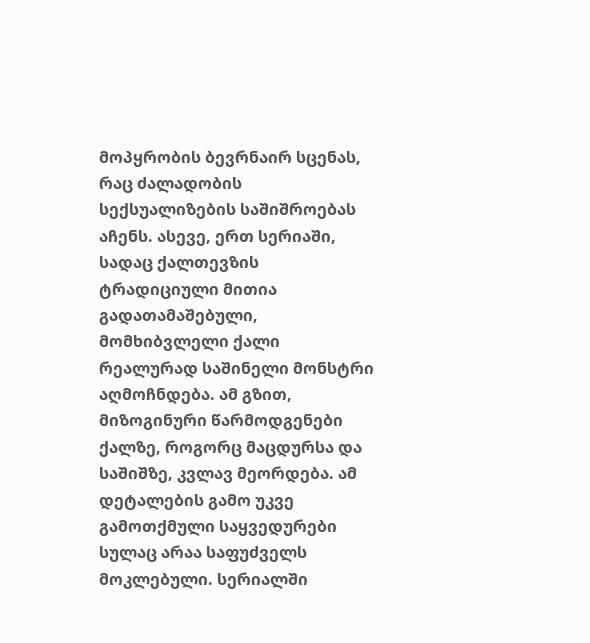მოპყრობის ბევრნაირ სცენას, რაც ძალადობის სექსუალიზების საშიშროებას აჩენს. ასევე, ერთ სერიაში, სადაც ქალთევზის ტრადიციული მითია გადათამაშებული, მომხიბვლელი ქალი რეალურად საშინელი მონსტრი აღმოჩნდება. ამ გზით, მიზოგინური წარმოდგენები ქალზე, როგორც მაცდურსა და საშიშზე, კვლავ მეორდება. ამ დეტალების გამო უკვე გამოთქმული საყვედურები სულაც არაა საფუძველს მოკლებული. სერიალში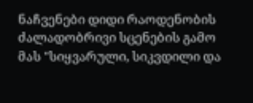ნაჩვენები დიდი რაოდენობის ძალადობრივი სცენების გამო მას "სიყვარული, სიკვდილი და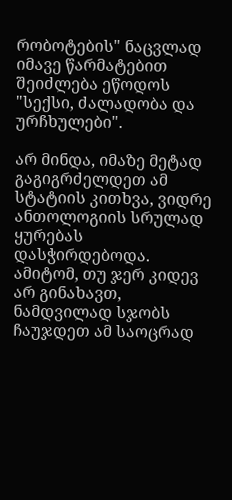რობოტების" ნაცვლად იმავე წარმატებით შეიძლება ეწოდოს "სექსი, ძალადობა და ურჩხულები".

არ მინდა, იმაზე მეტად გაგიგრძელდეთ ამ სტატიის კითხვა, ვიდრე ანთოლოგიის სრულად ყურებას დასჭირდებოდა. ამიტომ, თუ ჯერ კიდევ არ გინახავთ, ნამდვილად სჯობს ჩაუჯდეთ ამ საოცრად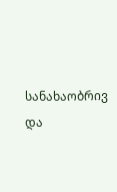სანახაობრივ და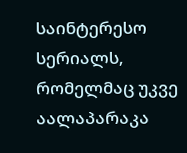საინტერესო სერიალს, რომელმაც უკვე აალაპარაკა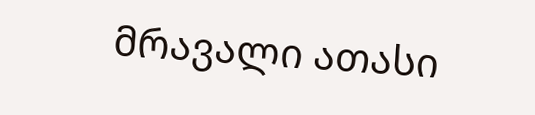მრავალი ათასი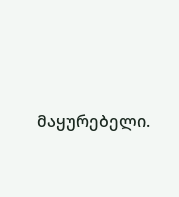მაყურებელი.